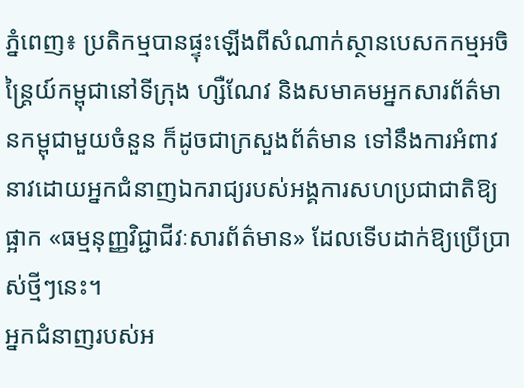ភ្នំពេញ៖ ប្រតិកម្មបានផ្ទុះឡើងពីសំណាក់ស្ថានបេសកកម្មអចិន្ត្រៃយ៍កម្ពុជានៅទីក្រុង ហ្សឺណែវ និងសមាគមអ្នកសារព័ត៌មានកម្ពុជាមួយចំនួន ក៏ដូចជាក្រសួងព័ត៌មាន ទៅនឹងការអំពាវនាវដោយអ្នកជំនាញឯករាជ្យរបស់អង្គការសហប្រជាជាតិឱ្យផ្អាក «ធម្មនុញ្ញវិជ្ជាជីវៈសារព័ត៌មាន» ដែលទើបដាក់ឱ្យប្រើប្រាស់ថ្មីៗនេះ។
អ្នកជំនាញរបស់អ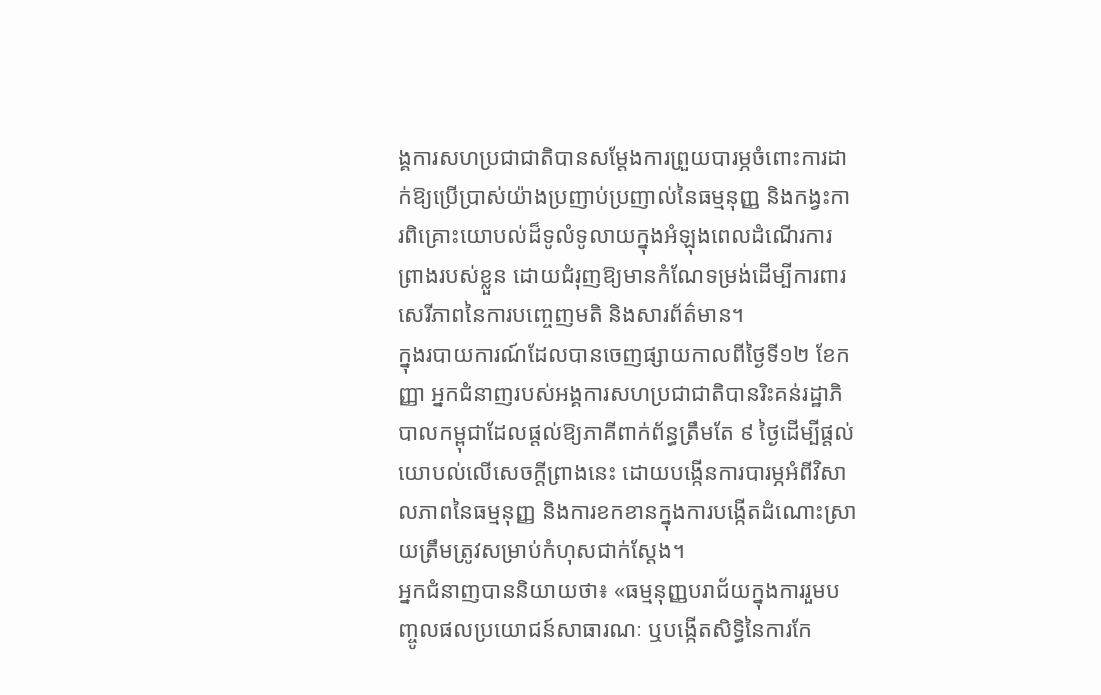ង្គការសហប្រជាជាតិបានសម្តែងការព្រួយបារម្ភចំពោះការដាក់ឱ្យប្រើប្រាស់យ៉ាងប្រញាប់ប្រញាល់នៃធម្មនុញ្ញ និងកង្វះការពិគ្រោះយោបល់ដ៏ទូលំទូលាយក្នុងអំឡុងពេលដំណើរការព្រាងរបស់ខ្លួន ដោយជំរុញឱ្យមានកំណែទម្រង់ដើម្បីការពារសេរីភាពនៃការបញ្ចេញមតិ និងសារព័ត៌មាន។
ក្នុងរបាយការណ៍ដែលបានចេញផ្សាយកាលពីថ្ងៃទី១២ ខែកញ្ញា អ្នកជំនាញរបស់អង្គការសហប្រជាជាតិបានរិះគន់រដ្ឋាភិបាលកម្ពុជាដែលផ្តល់ឱ្យភាគីពាក់ព័ន្ធត្រឹមតែ ៩ ថ្ងៃដើម្បីផ្តល់យោបល់លើសេចក្តីព្រាងនេះ ដោយបង្កើនការបារម្ភអំពីវិសាលភាពនៃធម្មនុញ្ញ និងការខកខានក្នុងការបង្កើតដំណោះស្រាយត្រឹមត្រូវសម្រាប់កំហុសជាក់ស្តែង។
អ្នកជំនាញបាននិយាយថា៖ «ធម្មនុញ្ញបរាជ័យក្នុងការរួមបញ្ចូលផលប្រយោជន៍សាធារណៈ ឬបង្កើតសិទ្ធិនៃការកែ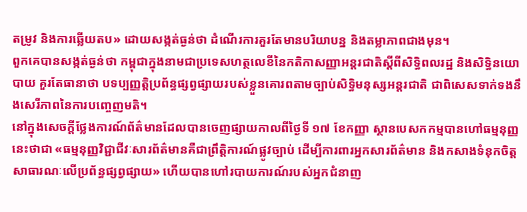តម្រូវ និងការឆ្លើយតប» ដោយសង្កត់ធ្ងន់ថា ដំណើរការគួរតែមានបរិយាបន្ន និងតម្លាភាពជាងមុន។
ពួកគេបានសង្កត់ធ្ងន់ថា កម្ពុជាក្នុងនាមជាប្រទេសហត្ថលេខីនៃកតិកាសញ្ញាអន្តរជាតិស្តីពីសិទ្ធិពលរដ្ឋ និងសិទ្ធិនយោបាយ គួរតែធានាថា បទប្បញ្ញត្តិប្រព័ន្ធផ្សព្វផ្សាយរបស់ខ្លួនគោរពតាមច្បាប់សិទ្ធិមនុស្សអន្តរជាតិ ជាពិសេសទាក់ទងនឹងសេរីភាពនៃការបញ្ចេញមតិ។
នៅក្នុងសេចក្តីថ្លែងការណ៍ព័ត៌មានដែលបានចេញផ្សាយកាលពីថ្ងៃទី ១៧ ខែកញ្ញា ស្ថានបេសកកម្មបានហៅធម្មនុញ្ញនេះថាជា «ធម្មនុញ្ញវិជ្ជាជីវៈសារព័ត៌មានគឺជាព្រឹត្តិការណ៍ផ្លូវច្បាប់ ដើម្បីការពារអ្នកសារព័ត៌មាន និងកសាងទំនុកចិត្តសាធារណៈលើប្រព័ន្ធផ្សព្វផ្សាយ» ហើយបានហៅរបាយការណ៍របស់អ្នកជំនាញ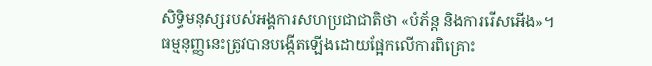សិទ្ធិមនុស្សរបស់អង្គការសហប្រជាជាតិថា «បំភ័ន្ត និងការរើសអើង»។
ធម្មនុញ្ញនេះត្រូវបានបង្កើតឡើងដោយផ្អែកលើការពិគ្រោះ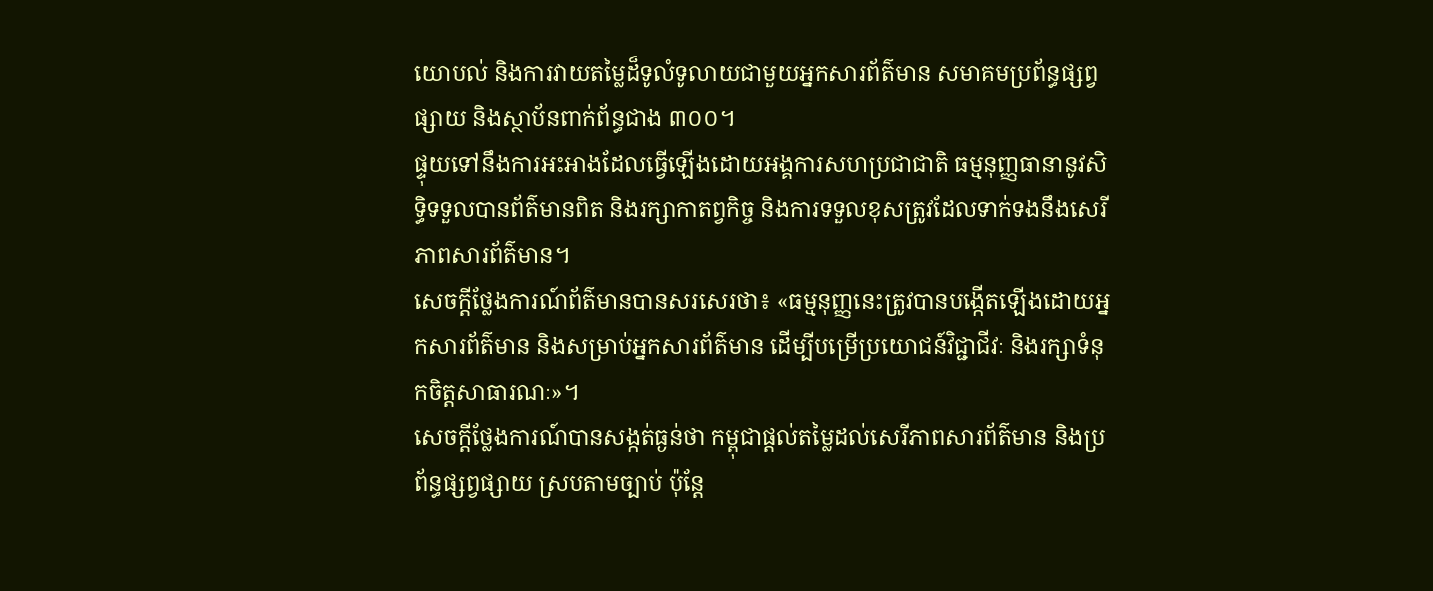យោបល់ និងការវាយតម្លៃដ៏ទូលំទូលាយជាមួយអ្នកសារព័ត៌មាន សមាគមប្រព័ន្ធផ្សព្វផ្សាយ និងស្ថាប័នពាក់ព័ន្ធជាង ៣០០។
ផ្ទុយទៅនឹងការអះអាងដែលធ្វើឡើងដោយអង្គការសហប្រជាជាតិ ធម្មនុញ្ញធានានូវសិទ្ធិទទួលបានព័ត៌មានពិត និងរក្សាកាតព្វកិច្ច និងការទទួលខុសត្រូវដែលទាក់ទងនឹងសេរីភាពសារព័ត៌មាន។
សេចក្តីថ្លែងការណ៍ព័ត៌មានបានសរសេរថា៖ «ធម្មនុញ្ញនេះត្រូវបានបង្កើតឡើងដោយអ្នកសារព័ត៌មាន និងសម្រាប់អ្នកសារព័ត៌មាន ដើម្បីបម្រើប្រយោជន៍វិជ្ជាជីវៈ និងរក្សាទំនុកចិត្តសាធារណៈ»។
សេចក្តីថ្លែងការណ៍បានសង្កត់ធ្ងន់ថា កម្ពុជាផ្តល់តម្លៃដល់សេរីភាពសារព័ត៌មាន និងប្រព័ន្ធផ្សព្វផ្សាយ ស្របតាមច្បាប់ ប៉ុន្តែ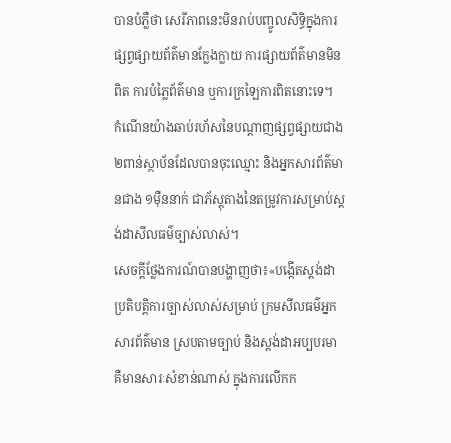បានបំភ្លឺថា សេរីភាពនេះមិនរាប់បញ្ចូលសិទ្ធិក្នុងការផ្សព្វផ្សាយព័ត៌មានក្លែងក្លាយ ការផ្សាយព័ត៌មានមិនពិត ការបំភ្លៃព័ត៌មាន ឬការក្រឡៃការពិតនោះទេ។
កំណើនយ៉ាងឆាប់រហ័សនៃបណ្តាញផ្សព្វផ្សាយជាង ២ពាន់ស្ថាប័នដែលបានចុះឈ្មោះ និងអ្នកសារព័ត៌មានជាង ១ម៉ឺននាក់ ជាភ័ស្តុតាងនៃតម្រូវការសម្រាប់ស្តង់ដាសីលធម៌ច្បាស់លាស់។
សេចក្តីថ្លែងការណ៍បានបង្ហាញថា៖«បង្កើតស្តង់ដាប្រតិបត្តិការច្បាស់លាស់សម្រាប់ ក្រមសីលធម៌អ្នកសារព័ត៌មាន ស្របតាមច្បាប់ និងស្តង់ដាអប្បបរមា គឺមានសារៈសំខាន់ណាស់ ក្នុងការលើកក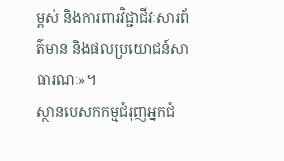ម្ពស់ និងការពារវិជ្ជាជីវៈសារព័ត៌មាន និងផលប្រយោជន៍សាធារណៈ»។
ស្ថានបេសកកម្មជំរុញអ្នកជំ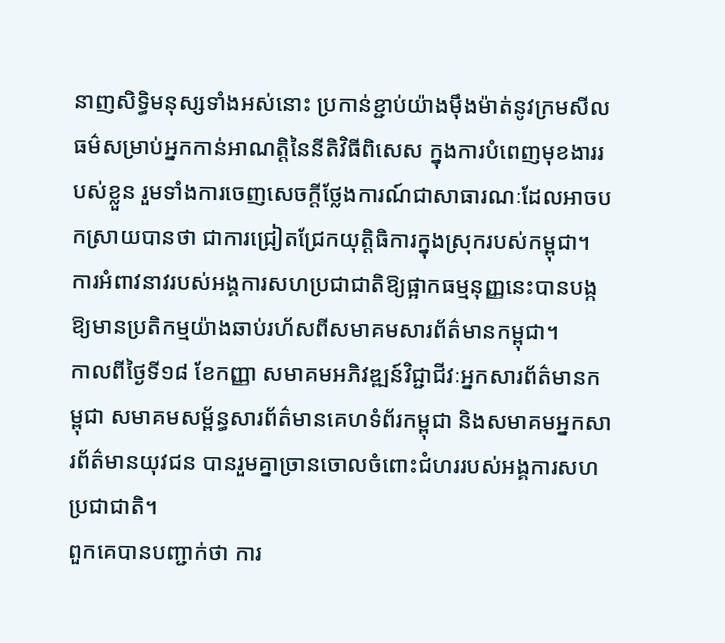នាញសិទ្ធិមនុស្សទាំងអស់នោះ ប្រកាន់ខ្ជាប់យ៉ាងម៉ឹងម៉ាត់នូវក្រមសីលធម៌សម្រាប់អ្នកកាន់អាណត្តិនៃនីតិវិធីពិសេស ក្នុងការបំពេញមុខងាររបស់ខ្លួន រួមទាំងការចេញសេចក្តីថ្លែងការណ៍ជាសាធារណៈដែលអាចបកស្រាយបានថា ជាការជ្រៀតជ្រែកយុត្តិធិការក្នុងស្រុករបស់កម្ពុជា។
ការអំពាវនាវរបស់អង្គការសហប្រជាជាតិឱ្យផ្អាកធម្មនុញ្ញនេះបានបង្កឱ្យមានប្រតិកម្មយ៉ាងឆាប់រហ័សពីសមាគមសារព័ត៌មានកម្ពុជា។
កាលពីថ្ងៃទី១៨ ខែកញ្ញា សមាគមអភិវឌ្ឍន៍វិជ្ជាជីវៈអ្នកសារព័ត៌មានកម្ពុជា សមាគមសម្ព័ន្ធសារព័ត៌មានគេហទំព័រកម្ពុជា និងសមាគមអ្នកសារព័ត៌មានយុវជន បានរួមគ្នាច្រានចោលចំពោះជំហររបស់អង្គការសហប្រជាជាតិ។
ពួកគេបានបញ្ជាក់ថា ការ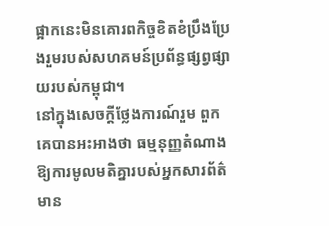ផ្អាកនេះមិនគោរពកិច្ចខិតខំប្រឹងប្រែងរួមរបស់សហគមន៍ប្រព័ន្ធផ្សព្វផ្សាយរបស់កម្ពុជា។
នៅក្នុងសេចក្តីថ្លែងការណ៍រួម ពួកគេបានអះអាងថា ធម្មនុញ្ញតំណាងឱ្យការមូលមតិគ្នារបស់អ្នកសារព័ត៌មាន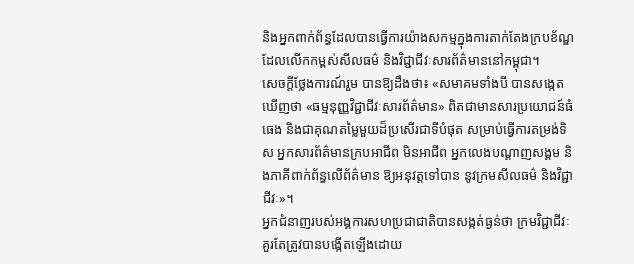និងអ្នកពាក់ព័ន្ធដែលបានធ្វើការយ៉ាងសកម្មក្នុងការតាក់តែងក្របខ័ណ្ឌដែលលើកកម្ពស់សីលធម៌ និងវិជ្ជាជីវៈសារព័ត៌មាននៅកម្ពុជា។
សេចក្ដីថ្លែងការណ៍រួម បានឱ្យដឹងថា៖ «សមាគមទាំងបី បានសង្កេតឃើញថា «ធម្មនុញ្ញវិជ្ជាជីវៈសារព័ត៌មាន» ពិតជាមានសារប្រយោជន៍ធំធេង និងជាគុណតម្លៃមួយដ៏ប្រសើរជាទីបំផុត សម្រាប់ធ្វើការតម្រង់ទិស អ្នកសារព័ត៌មានក្របអាជីព មិនអាជីព អ្នកលេងបណ្តាញសង្គម និងភាគីពាក់ព័ន្ធលើព័ត៌មាន ឱ្យអនុវត្តទៅបាន នូវក្រមសីលធម៌ និងវិជ្ជាជីវៈ»។
អ្នកជំនាញរបស់អង្គការសហប្រជាជាតិបានសង្កត់ធ្ងន់ថា ក្រមវិជ្ជាជីវៈគួរតែត្រូវបានបង្កើតឡើងដោយ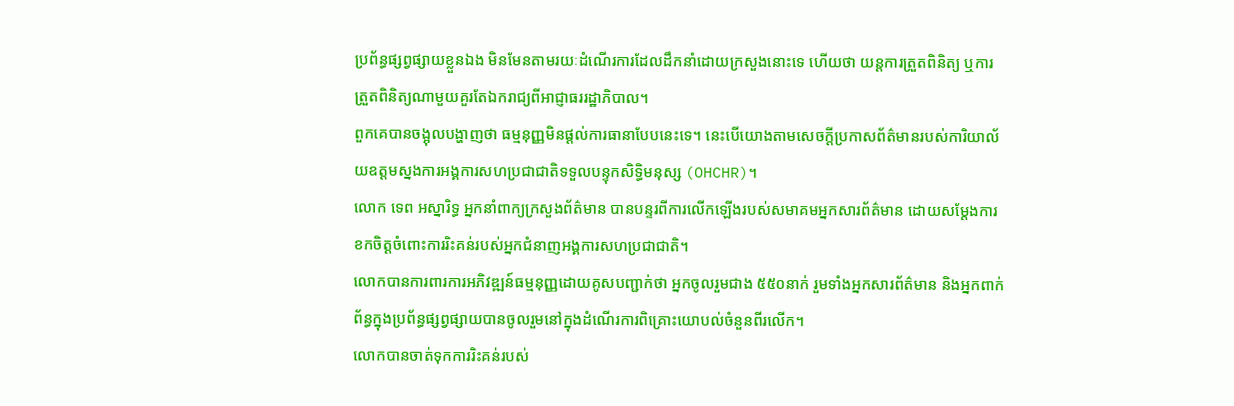ប្រព័ន្ធផ្សព្វផ្សាយខ្លួនឯង មិនមែនតាមរយៈដំណើរការដែលដឹកនាំដោយក្រសួងនោះទេ ហើយថា យន្តការត្រួតពិនិត្យ ឬការត្រួតពិនិត្យណាមួយគួរតែឯករាជ្យពីអាជ្ញាធររដ្ឋាភិបាល។
ពួកគេបានចង្អុលបង្ហាញថា ធម្មនុញ្ញមិនផ្តល់ការធានាបែបនេះទេ។ នេះបើយោងតាមសេចក្តីប្រកាសព័ត៌មានរបស់ការិយាល័យឧត្តមស្នងការអង្គការសហប្រជាជាតិទទួលបន្ទុកសិទ្ធិមនុស្ស (OHCHR)។
លោក ទេព អស្នារិទ្ធ អ្នកនាំពាក្យក្រសួងព័ត៌មាន បានបន្ទរពីការលើកឡើងរបស់សមាគមអ្នកសារព័ត៌មាន ដោយសម្តែងការខកចិត្តចំពោះការរិះគន់របស់អ្នកជំនាញអង្គការសហប្រជាជាតិ។
លោកបានការពារការអភិវឌ្ឍន៍ធម្មនុញ្ញដោយគូសបញ្ជាក់ថា អ្នកចូលរួមជាង ៥៥០នាក់ រួមទាំងអ្នកសារព័ត៌មាន និងអ្នកពាក់ព័ន្ធក្នុងប្រព័ន្ធផ្សព្វផ្សាយបានចូលរួមនៅក្នុងដំណើរការពិគ្រោះយោបល់ចំនួនពីរលើក។
លោកបានចាត់ទុកការរិះគន់របស់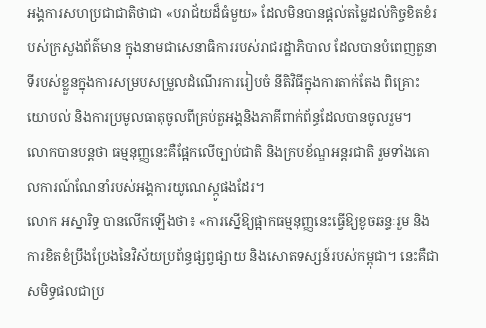អង្គការសហប្រជាជាតិថាជា «បរាជ័យដ៏ធំមួយ» ដែលមិនបានផ្តល់តម្លៃដល់កិច្ចខិតខំរបស់ក្រសួងព័ត៌មាន ក្នុងនាមជាសេនាធិការរបស់រាជរដ្ឋាភិបាល ដែលបានបំពេញតួនាទីរបស់ខ្លួនក្នុងការសម្របសម្រួលដំណើរការរៀបចំ នីតិវិធីក្នុងការតាក់តែង ពិគ្រោះយោបល់ និងការប្រមូលធាតុចូលពីគ្រប់តួអង្គនិងភាគីពាក់ព័ន្ធដែលបានចូលរួម។
លោកបានបន្ដថា ធម្មនុញ្ញនេះគឺផ្អែកលើច្បាប់ជាតិ និងក្របខ័ណ្ឌអន្តរជាតិ រួមទាំងគោលការណ៍ណែនាំរបស់អង្គការយូណេស្កូផងដែរ។
លោក អស្នារិទ្ធ បានលើកឡើងថា៖ «ការស្នើឱ្យផ្អាកធម្មនុញ្ញនេះធ្វើឱ្យខូចឆន្ទៈរួម និងការខិតខំប្រឹងប្រែងនៃវិស័យប្រព័ន្ធផ្សព្វផ្សាយ និងសោតទស្សន៍របស់កម្ពុជា។ នេះគឺជាសមិទ្ធផលជាប្រ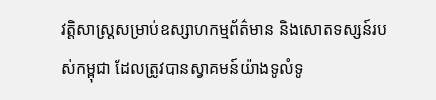វត្តិសាស្ត្រសម្រាប់ឧស្សាហកម្មព័ត៌មាន និងសោតទស្សន៍របស់កម្ពុជា ដែលត្រូវបានស្វាគមន៍យ៉ាងទូលំទូ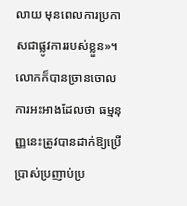លាយ មុនពេលការប្រកាសជាផ្លូវការរបស់ខ្លួន»។
លោកក៏បានច្រានចោលការអះអាងដែលថា ធម្មនុញ្ញនេះត្រូវបានដាក់ឱ្យប្រើប្រាស់ប្រញាប់ប្រ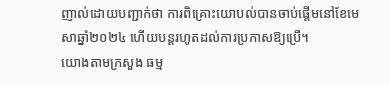ញាល់ដោយបញ្ជាក់ថា ការពិគ្រោះយោបល់បានចាប់ផ្តើមនៅខែមេសាឆ្នាំ២០២៤ ហើយបន្តរហូតដល់ការប្រកាសឱ្យប្រើ។
យោងតាមក្រសួង ធម្ម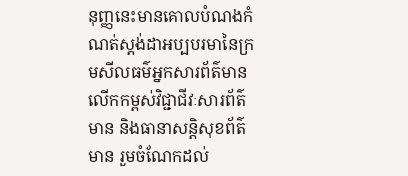នុញ្ញនេះមានគោលបំណងកំណត់ស្តង់ដាអប្បបរមានៃក្រមសីលធម៌អ្នកសារព័ត៌មាន លើកកម្ពស់វិជ្ជាជីវៈសារព័ត៌មាន និងធានាសន្តិសុខព័ត៌មាន រួមចំណែកដល់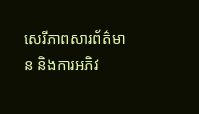សេរីភាពសារព័ត៌មាន និងការអភិវ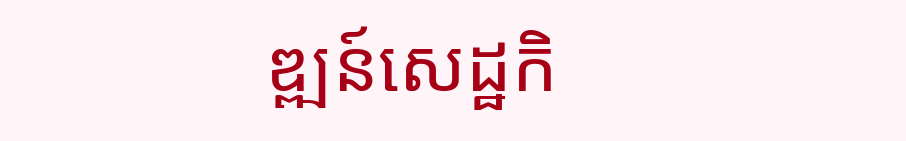ឌ្ឍន៍សេដ្ឋកិ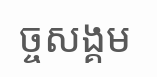ច្ចសង្គម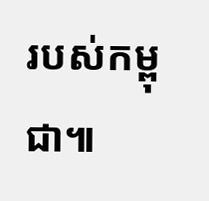របស់កម្ពុជា៕